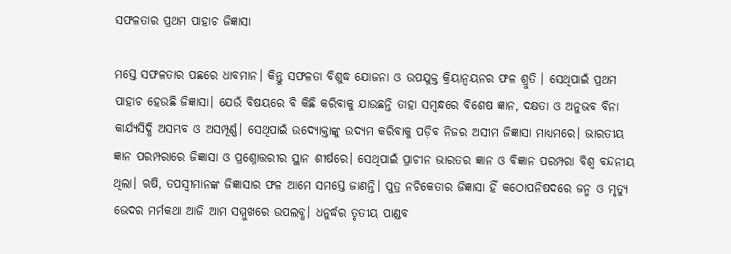ସଫଳତାର ପ୍ରଥମ ପାହାଚ ଜିଜ୍ଞାସା

ମସ୍ତେ ସଫଳତାର ପଛରେ ଧାବମାନ। କିନ୍ତୁ ସଫଳତା ବିଶୁଦ୍ଧ ଯୋଜନା ଓ ଉପଯୁକ୍ତ କ୍ରିୟାନ୍ବୟନର ଫଳ ଶ୍ରୁତି । ସେଥିପାଇଁ ପ୍ରଥମ ପାହାଚ ହେଉଛି ଜିଜ୍ଞାସା। ଯେଉଁ ବିଷୟରେ ବି କିଛି କରିବାକୁ ଯାଉଛନ୍ତି ତାହା ସମ୍ବନ୍ଧରେ ବିଶେଷ ଜ୍ଞାନ, ଦକ୍ଷତା ଓ ଅନୁଭବ ବିନା କାର୍ଯ୍ୟସିଦ୍ଧି ଅସମ୍ଭବ ଓ ଅସମ୍ପୂର୍ଣ୍ଣ। ସେଥିପାଇଁ ଉଦ୍ୟୋକ୍ତାଙ୍କୁ ଉଦ୍ୟମ କରିବାକୁ ପଡ଼ିବ ନିଜର ଅସୀମ ଜିଜ୍ଞାସା ମାଧ୍ୟମରେ। ଭାରତୀୟ ଜ୍ଞାନ ପରମ୍ପରାରେ ଜିଜ୍ଞାସା ଓ ପ୍ରଶ୍ନୋତ୍ତରୀର ସ୍ଥାନ ଶୀର୍ଷରେ। ସେଥିପାଇଁ ପ୍ରାଚୀନ ଭାରତର ଜ୍ଞାନ ଓ ବିଜ୍ଞାନ ପରମ୍ପରା ବିଶ୍ବ ବନ୍ଦନୀୟ ଥିଲା। ଋଷି, ତପସ୍ବୀମାନଙ୍କ ଜିଜ୍ଞାସାର ଫଳ ଆମେ ସମସ୍ତେ ଜାଣନ୍ତି। ପୁତ୍ର ନଚିକେତାର ଜିଜ୍ଞାସା ହିଁ କଠୋପନିଷଦରେ ଜନ୍ମ ଓ ମୃତ୍ୟୁ ଭେଦର ମର୍ମକଥା ଆଜି ଆମ ସମ୍ମୁଖରେ ଉପଲବ୍ଧ। ଧନୁର୍ଦ୍ଧର ତୃତୀୟ ପାଣ୍ଡବ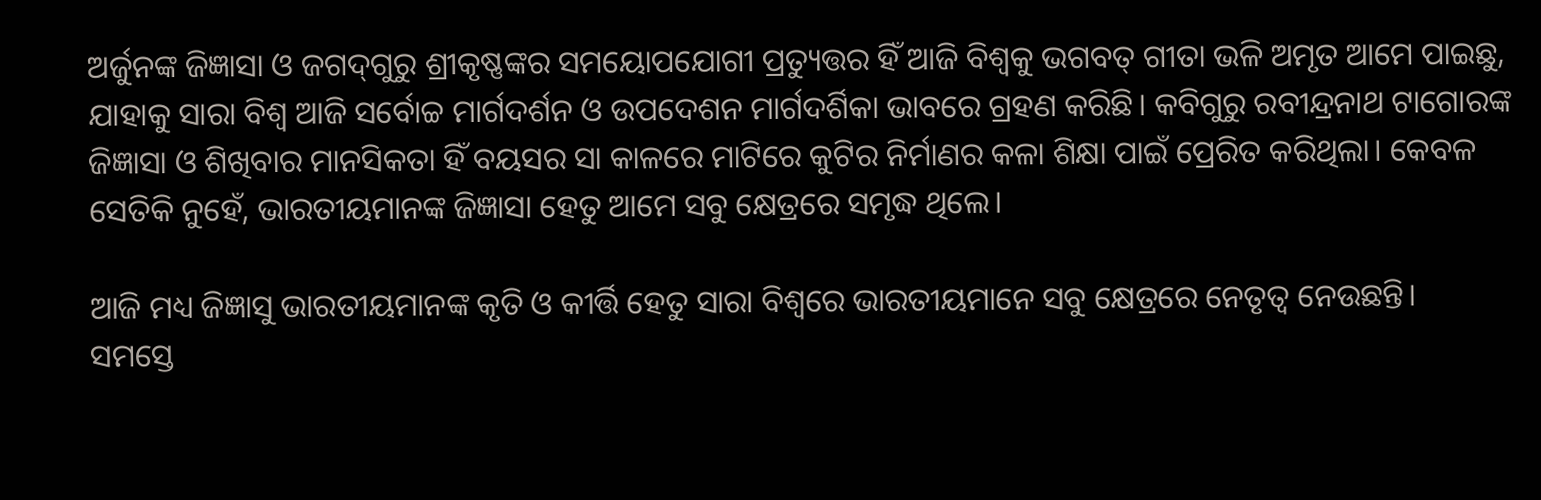ଅର୍ଜୁନଙ୍କ ଜିଜ୍ଞାସା ଓ ଜଗଦ୍‌ଗୁରୁ ଶ୍ରୀକୃଷ୍ଣଙ୍କର ସମୟୋପଯୋଗୀ ପ୍ରତ୍ୟୁତ୍ତର ହିଁ ଆଜି ବିଶ୍ବକୁ ଭଗବତ୍‌ ଗୀତା ଭଳି ଅମୃତ ଆମେ ପାଇଛୁ, ଯାହାକୁ ସାରା ବିଶ୍ବ ଆଜି ସର୍ବୋଚ୍ଚ ମାର୍ଗଦର୍ଶନ ଓ ଉପଦେଶନ ମାର୍ଗଦର୍ଶିକା ଭାବରେ ଗ୍ରହଣ କରିଛି। କବିଗୁରୁ ରବୀନ୍ଦ୍ରନାଥ ଟାଗୋରଙ୍କ ଜିଜ୍ଞାସା ଓ ଶିଖିବାର ମାନସିକତା ହିଁ ବୟସର ସା କାଳରେ ମାଟିରେ କୁଟିର ନିର୍ମାଣର କଳା ଶିକ୍ଷା ପାଇଁ ପ୍ରେରିତ କରିଥିଲା। କେବଳ ସେତିକି ନୁହେଁ, ଭାରତୀୟମାନଙ୍କ ଜିଜ୍ଞାସା ହେତୁ ଆମେ ସବୁ କ୍ଷେତ୍ରରେ ସମୃଦ୍ଧ ଥିଲେ।

ଆଜି ମଧ୍ୟ ଜିଜ୍ଞାସୁ ଭାରତୀୟମାନଙ୍କ କୃତି ଓ କୀର୍ତ୍ତି ହେତୁ ସାରା ବିଶ୍ବରେ ଭାରତୀୟମାନେ ସବୁ କ୍ଷେତ୍ରରେ ନେତୃତ୍ୱ ନେଉଛନ୍ତି।
ସମସ୍ତେ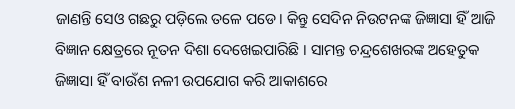ଜାଣନ୍ତି ସେଓ ଗଛରୁ ପଡ଼ିଲେ ତଳେ ପଡେ। କିନ୍ତୁ ସେଦିନ ନିଉଟନଙ୍କ ଜିଜ୍ଞାସା ହିଁ ଆଜି ବିଜ୍ଞାନ କ୍ଷେତ୍ରରେ ନୂତନ ଦିଶା ଦେଖେଇପାରିଛି । ସାମନ୍ତ ଚନ୍ଦ୍ରଶେଖରଙ୍କ ଅହେତୁକ ଜିଜ୍ଞାସା ହିଁ ବାଉଁଶ ନଳୀ ଉପଯୋଗ କରି ଆକାଶରେ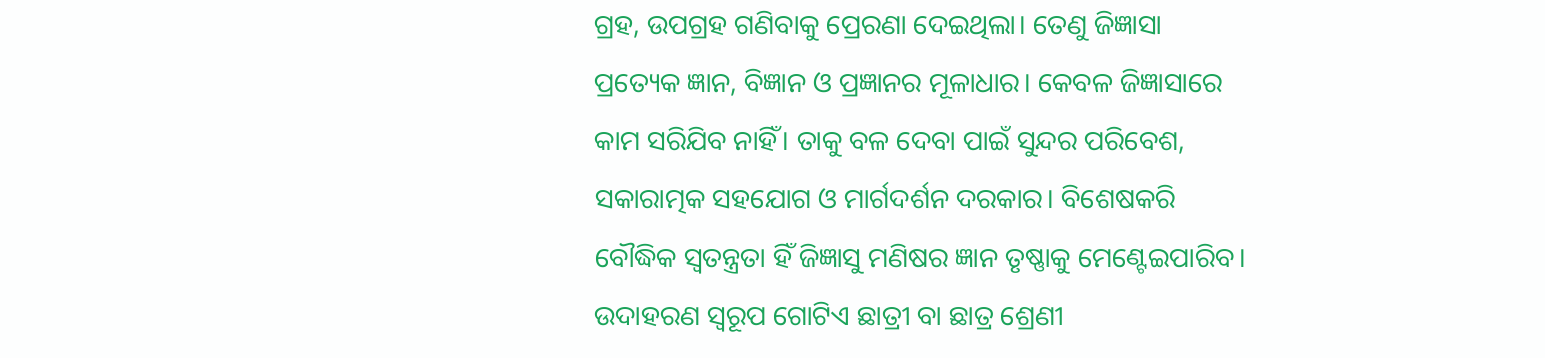ଗ୍ରହ, ଉପଗ୍ରହ ଗଣିବାକୁ ପ୍ରେରଣା ଦେଇଥିଲା। ତେଣୁ ଜିଜ୍ଞାସା ପ୍ରତ୍ୟେକ ଜ୍ଞାନ, ବିଜ୍ଞାନ ଓ ପ୍ରଜ୍ଞାନର ମୂଳାଧାର। କେବଳ ଜିଜ୍ଞାସାରେ କାମ ସରିଯିବ ନାହିଁ। ତାକୁ ବଳ ଦେବା ପାଇଁ ସୁନ୍ଦର ପରିବେଶ, ସକାରାତ୍ମକ ସହଯୋଗ ଓ ମାର୍ଗଦର୍ଶନ ଦରକାର। ବିଶେଷକରି ବୌଦ୍ଧିକ ସ୍ବତନ୍ତ୍ରତା ହିଁ ଜିଜ୍ଞାସୁ ମଣିଷର ଜ୍ଞାନ ତୃଷ୍ଣାକୁ ମେଣ୍ଟେଇପାରିବ। ଉଦାହରଣ ସ୍ବରୂପ ଗୋଟିଏ ଛାତ୍ରୀ ବା ଛାତ୍ର ଶ୍ରେଣୀ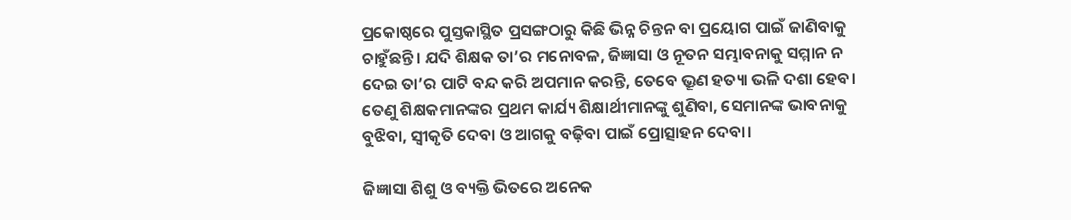ପ୍ରକୋଷ୍ଠରେ ପୁସ୍ତକାସ୍ଥିତ ପ୍ରସଙ୍ଗଠାରୁ କିଛି ଭିନ୍ନ ଚିନ୍ତନ ବା ପ୍ରୟୋଗ ପାଇଁ ଜାଣିବାକୁ ଚାହୁଁଛନ୍ତି। ଯଦି ଶିକ୍ଷକ ତା’ର ମନୋବଳ, ଜିଜ୍ଞାସା ଓ ନୂତନ ସମ୍ଭାବନାକୁ ସମ୍ମାନ ନ ଦେଇ ତା’ର ପାଟି ବନ୍ଦ କରି ଅପମାନ କରନ୍ତି, ତେବେ ଭ୍ରୂଣ ହତ୍ୟା ଭଳି ଦଶା ହେବ। ତେଣୁ ଶିକ୍ଷକମାନଙ୍କର ପ୍ରଥମ କାର୍ଯ୍ୟ ଶିକ୍ଷାର୍ଥୀମାନଙ୍କୁ ଶୁଣିବା, ସେମାନଙ୍କ ଭାବନାକୁ ବୁଝିବା, ସ୍ବୀକୃତି ଦେବା ଓ ଆଗକୁ ବଢ଼ିବା ପାଇଁ ପ୍ରୋତ୍ସାହନ ଦେବା।

ଜିଜ୍ଞାସା ଶିଶୁ ଓ ବ୍ୟକ୍ତି ଭିତରେ ଅନେକ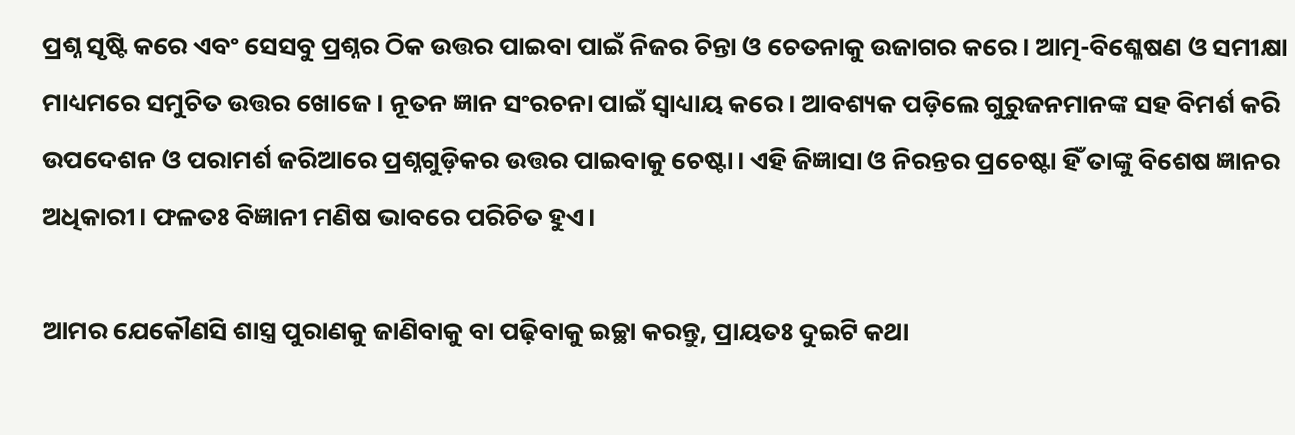ପ୍ରଶ୍ନ ସୃଷ୍ଟି କରେ ଏବଂ ସେସବୁ ପ୍ରଶ୍ନର ଠିକ ଉତ୍ତର ପାଇବା ପାଇଁ ନିଜର ଚିନ୍ତା ଓ ଚେତନାକୁ ଉଜାଗର କରେ। ଆତ୍ମ-ବିଶ୍ଳେଷଣ ଓ ସମୀକ୍ଷା ମାଧ୍ୟମରେ ସମୁଚିତ ଉତ୍ତର ଖୋଜେ। ନୂତନ ଜ୍ଞାନ ସଂରଚନା ପାଇଁ ସ୍ବାଧ୍ୟାୟ କରେ। ଆବଶ୍ୟକ ପଡ଼ିଲେ ଗୁରୁଜନମାନଙ୍କ ସହ ବିମର୍ଶ କରି ଉପଦେଶନ ଓ ପରାମର୍ଶ ଜରିଆରେ ପ୍ରଶ୍ନଗୁଡ଼ିକର ଉତ୍ତର ପାଇବାକୁ ଚେଷ୍ଟା। ଏହି ଜିଜ୍ଞାସା ଓ ନିରନ୍ତର ପ୍ରଚେଷ୍ଟା ହିଁ ତାଙ୍କୁ ବିଶେଷ ଜ୍ଞାନର ଅଧିକାରୀ। ଫଳତଃ ବିଜ୍ଞାନୀ ମଣିଷ ଭାବରେ ପରିଚିତ ହୁଏ।

ଆମର ଯେକୌଣସି ଶାସ୍ତ୍ର ପୁରାଣକୁ ଜାଣିବାକୁ ବା ପଢ଼ିବାକୁ ଇଚ୍ଛା କରନ୍ତୁ, ପ୍ରାୟତଃ ଦୁଇଟି କଥା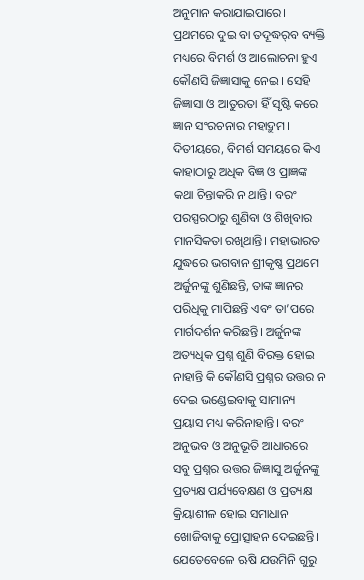ଅନୁମାନ କରାଯାଇପାରେ। ପ୍ରଥମରେ ଦୁଇ ବା ତଦୂଦ୍ଧର୍‌ବ ବ୍ୟକ୍ତି ମଧ୍ୟରେ ବିମର୍ଶ ଓ ଆଲୋଚନା ହୁଏ କୌଣସି ଜିଜ୍ଞାସାକୁ ନେଇ । ସେହି ଜିଜ୍ଞାସା ଓ ଆତୁରତା ହିଁ ସୃଷ୍ଟି କରେ ଜ୍ଞାନ ସଂରଚନାର ମହାଦ୍ରୁମ। ଦିତୀୟରେ, ବିମର୍ଶ ସମୟରେ କିଏ କାହାଠାରୁ ଅଧିକ ବିଜ୍ଞ ଓ ପ୍ରାଜ୍ଞଙ୍କ କଥା ଚିନ୍ତାକରି ନ ଥାନ୍ତି। ବରଂ ପରସ୍ପରଠାରୁ ଶୁଣିବା ଓ ଶିଖିବାର ମାନସିକତା ରଖିଥାନ୍ତି। ମହାଭାରତ ଯୁଦ୍ଧରେ ଭଗବାନ ଶ୍ରୀକୃଷ୍ଣ ପ୍ରଥମେ ଅର୍ଜୁନଙ୍କୁ ଶୁଣିଛନ୍ତି, ତାଙ୍କ ଜ୍ଞାନର ପରିଧିକୁ ମାପିଛନ୍ତି ଏବଂ ତା’ପରେ ମାର୍ଗଦର୍ଶନ କରିଛନ୍ତି। ଅର୍ଜୁନଙ୍କ ଅତ୍ୟଧିକ ପ୍ରଶ୍ନ ଶୁଣି ବିରକ୍ତ ହୋଇ ନାହାନ୍ତି କି କୌଣସି ପ୍ରଶ୍ନର ଉତ୍ତର ନ ଦେଇ ଭଣ୍ଡେଇବାକୁ ସାମାନ୍ୟ ପ୍ରୟାସ ମଧ୍ୟ କରିନାହାନ୍ତି। ବରଂ ଅନୁଭବ ଓ ଅନୁଭୂତି ଆଧାରରେ ସବୁ ପ୍ରଶ୍ନର ଉତ୍ତର ଜିଜ୍ଞାସୁ ଅର୍ଜୁନଙ୍କୁ ପ୍ରତ୍ୟକ୍ଷ ପର୍ଯ୍ୟବେକ୍ଷଣ ଓ ପ୍ରତ୍ୟକ୍ଷ କ୍ରିୟାଶୀଳ ହୋଇ ସମାଧାନ ଖୋଜିବାକୁ ପ୍ରୋତ୍ସାହନ ଦେଇଛନ୍ତି। ଯେତେବେଳେ ଋଷି ଯଉମିନି ଗୁରୁ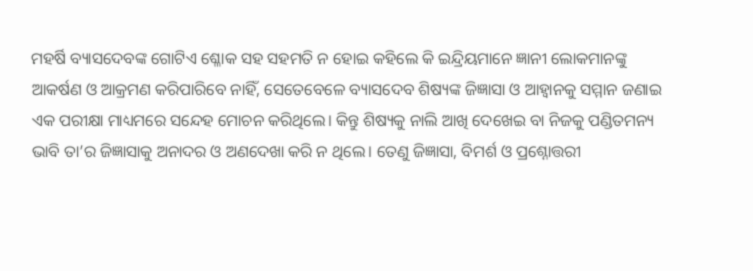ମହର୍ଷି ବ୍ୟାସଦେବଙ୍କ ଗୋଟିଏ ଶ୍ଳୋକ ସହ ସହମତି ନ ହୋଇ କହିଲେ କି ଇନ୍ଦ୍ରିୟମାନେ ଜ୍ଞାନୀ ଲୋକମାନଙ୍କୁ ଆକର୍ଷଣ ଓ ଆକ୍ରମଣ କରିପାରିବେ ନାହିଁ, ସେତେବେଳେ ବ୍ୟାସଦେବ ଶିଷ୍ୟଙ୍କ ଜିଜ୍ଞାସା ଓ ଆହ୍ବାନକୁ ସମ୍ମାନ ଜଣାଇ ଏକ ପରୀକ୍ଷା ମାଧ୍ୟମରେ ସନ୍ଦେହ ମୋଚନ କରିଥିଲେ। କିନ୍ତୁ ଶିଷ୍ୟକୁ ନାଲି ଆଖି ଦେଖେଇ ବା ନିଜକୁ ପଣ୍ଡିତମନ୍ୟ ଭାବି ତା’ର ଜିଜ୍ଞାସାକୁ ଅନାଦର ଓ ଅଣଦେଖା କରି ନ ଥିଲେ। ତେଣୁ ଜିଜ୍ଞାସା, ବିମର୍ଶ ଓ ପ୍ରଶ୍ନୋତ୍ତରୀ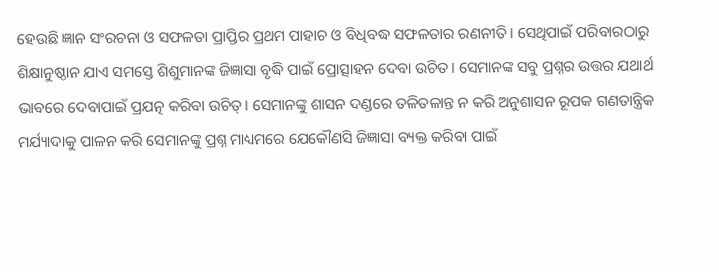ହେଉଛି ଜ୍ଞାନ ସଂରଚନା ଓ ସଫଳତା ପ୍ରାପ୍ତିର ପ୍ରଥମ ପାହାଚ ଓ ବିଧିବଦ୍ଧ ସଫଳତାର ରଣନୀତି। ସେଥିପାଇଁ ପରିବାରଠାରୁ ଶିକ୍ଷାନୁଷ୍ଠାନ ଯାଏ ସମସ୍ତେ ଶିଶୁମାନଙ୍କ ଜିଜ୍ଞାସା ବୃଦ୍ଧି ପାଇଁ ପ୍ରୋତ୍ସାହନ ଦେବା ଉଚିତ। ସେମାନଙ୍କ ସବୁ ପ୍ରଶ୍ନର ଉତ୍ତର ଯଥାର୍ଥ ଭାବରେ ଦେବାପାଇଁ ପ୍ରଯତ୍ନ କରିବା ଉଚିତ୍‌। ସେମାନଙ୍କୁ ଶାସନ ଦଣ୍ଡରେ ତଳିତଳାନ୍ତ ନ କରି ଅନୁଶାସନ ରୂପକ ଗଣତାନ୍ତ୍ରିକ ମର୍ଯ୍ୟାଦାକୁ ପାଳନ କରି ସେମାନଙ୍କୁ ପ୍ରଶ୍ନ ମାଧ୍ୟମରେ ଯେକୌଣସି ଜିଜ୍ଞାସା ବ୍ୟକ୍ତ କରିବା ପାଇଁ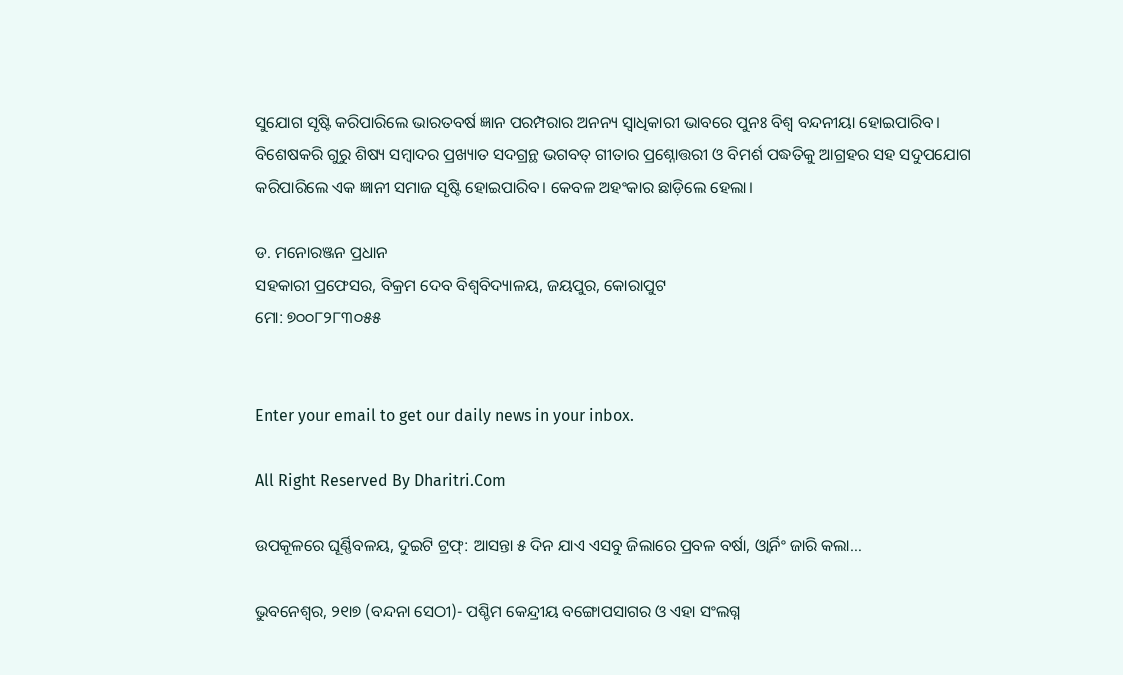ସୁଯୋଗ ସୃଷ୍ଟି କରିପାରିଲେ ଭାରତବର୍ଷ ଜ୍ଞାନ ପରମ୍ପରାର ଅନନ୍ୟ ସ୍ବାଧିକାରୀ ଭାବରେ ପୁନଃ ବିଶ୍ବ ବନ୍ଦନୀୟା ହୋଇପାରିବ। ବିଶେଷକରି ଗୁରୁ ଶିଷ୍ୟ ସମ୍ବାଦର ପ୍ରଖ୍ୟାତ ସଦଗ୍ରନ୍ଥ ଭଗବତ୍‌ ଗୀତାର ପ୍ରଶ୍ନୋତ୍ତରୀ ଓ ବିମର୍ଶ ପଦ୍ଧତିକୁ ଆଗ୍ରହର ସହ ସଦୁପଯୋଗ କରିପାରିଲେ ଏକ ଜ୍ଞାନୀ ସମାଜ ସୃଷ୍ଟି ହୋଇପାରିବ। କେବଳ ଅହଂକାର ଛାଡ଼ିଲେ ହେଲା।

ଡ. ମନୋରଞ୍ଜନ ପ୍ରଧାନ
ସହକାରୀ ପ୍ରଫେସର, ବିକ୍ରମ ଦେବ ବିଶ୍ବବିଦ୍ୟାଳୟ, ଜୟପୁର, କୋରାପୁଟ
ମୋ: ୭୦୦୮୨୮୩୦୫୫


Enter your email to get our daily news in your inbox.

All Right Reserved By Dharitri.Com

ଉପକୂଳରେ ଘୂର୍ଣ୍ଣିବଳୟ, ଦୁଇଟି ଟ୍ରଫ୍‌: ଆସନ୍ତା ୫ ଦିନ ଯାଏ ଏସବୁ ଜିଲାରେ ପ୍ରବଳ ବର୍ଷା, ଓ୍ବାର୍ନିଂ ଜାରି କଲା…

ଭୁବନେଶ୍ୱର, ୨୧ା୭ (ବନ୍ଦନା ସେଠୀ)- ପଶ୍ଚିମ କେନ୍ଦ୍ରୀୟ ବଙ୍ଗୋପସାଗର ଓ ଏହା ସଂଲଗ୍ନ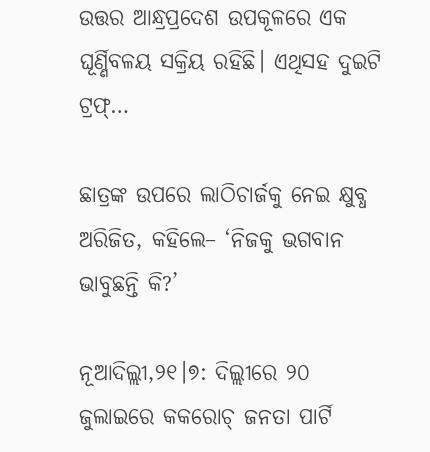ଉତ୍ତର ଆନ୍ଧ୍ରପ୍ରଦେଶ ଉପକୂଳରେ ଏକ ଘୂର୍ଣ୍ଣିବଳୟ ସକ୍ରିୟ ରହିଛି। ଏଥିସହ ଦୁଇଟି ଟ୍ରଫ୍‌…

ଛାତ୍ରଙ୍କ ଉପରେ ଲାଠିଚାର୍ଜକୁ ନେଇ କ୍ଷୁବ୍ଧ ଅରିଜିତ, କହିଲେ– ‘ନିଜକୁ ଭଗବାନ ଭାବୁଛନ୍ତି କି?’

ନୂଆଦିଲ୍ଲୀ,୨୧।୭: ଦିଲ୍ଲୀରେ ୨୦ ଜୁଲାଇରେ କକରୋଚ୍ ଜନତା ପାର୍ଟି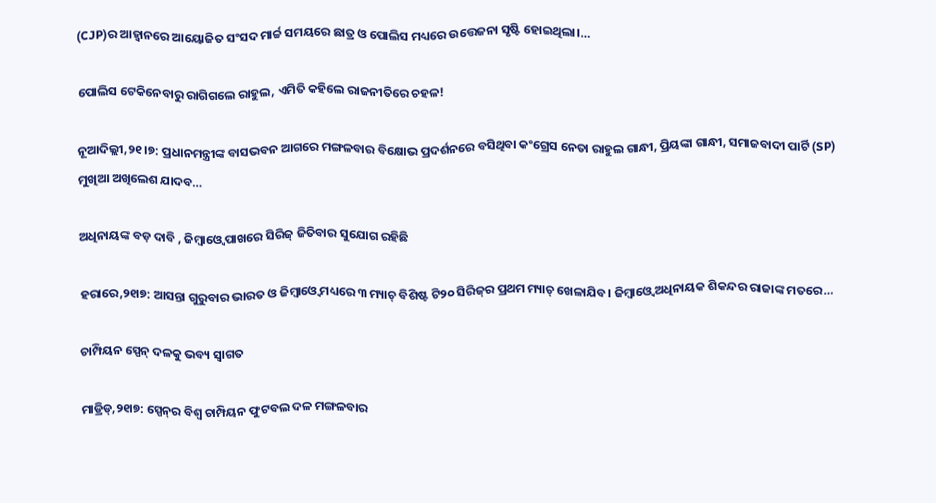(CJP)ର ଆହ୍ୱାନରେ ଆୟୋଜିତ ସଂସଦ ମାର୍ଚ୍ଚ ସମୟରେ ଛାତ୍ର ଓ ପୋଲିସ ମଧ୍ୟରେ ଉତ୍ତେଜନା ସୃଷ୍ଟି ହୋଇଥିଲା।…

ପୋଲିସ ଟେକିନେବାରୁ ରାଗିଗଲେ ରାହୁଲ, ଏମିତି କହିଲେ ରାଜନୀତିରେ ଚହଳ!

ନୂଆଦିଲ୍ଲୀ,୨୧।୭: ପ୍ରଧାନମନ୍ତ୍ରୀଙ୍କ ବାସଭବନ ଆଗରେ ମଙ୍ଗଳବାର ବିକ୍ଷୋଭ ପ୍ରଦର୍ଶନରେ ବସିଥିବା କଂଗ୍ରେସ ନେତା ରାହୁଲ ଗାନ୍ଧୀ, ପ୍ରିୟଙ୍କା ଗାନ୍ଧୀ, ସମାଜବାଦୀ ପାର୍ଟି (SP) ମୁଖିଆ ଅଖିଲେଶ ଯାଦବ…

ଅଧିନାୟଙ୍କ ବଡ଼ ଦାବି , ଜିମ୍ବାଓ୍ବେ ପାଖରେ ସିରିଜ୍‌ ଜିତିବାର ସୁଯୋଗ ରହିଛି

ହରାରେ,୨୧ା୭: ଆସନ୍ତା ଗୁରୁବାର ଭାରତ ଓ ଜିମ୍ବାଓ୍ବେ ମଧ୍ୟରେ ୩ ମ୍ୟାଚ୍‌ ବିଶିଷ୍ଟ ଟି୨୦ ସିରିଜ୍‌ର ପ୍ରଥମ ମ୍ୟାଚ୍‌ ଖେଳାଯିବ। ଜିମ୍ବାଓ୍ବେ ଅଧିନାୟକ ଶିକନ୍ଦର ରାଜାଙ୍କ ମତରେ…

ଚାମ୍ପିୟନ ସ୍ପେନ୍‌ ଦଳକୁ ଭବ୍ୟ ସ୍ବାଗତ

ମାଡ୍ରିଡ୍‌,୨୧ା୭: ସ୍ପେନ୍‌ର ବିଶ୍ୱ ଚାମ୍ପିୟନ ଫୁଟବଲ ଦଳ ମଙ୍ଗଳବାର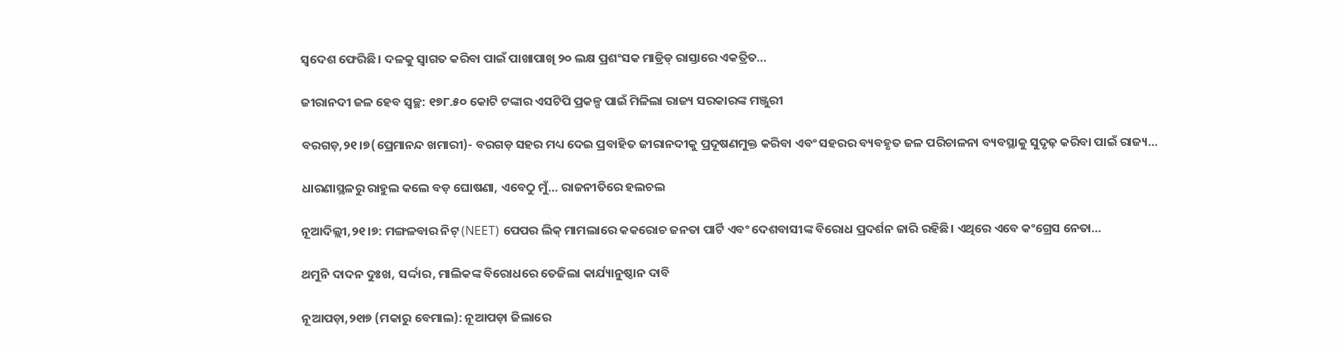ସ୍ବଦେଶ ଫେରିଛି। ଦଳକୁ ସ୍ବାଗତ କରିବା ପାଇଁ ପାଖାପାଖି ୨୦ ଲକ୍ଷ ପ୍ରଶଂସକ ମାଡ୍ରିଡ୍‌ ରାସ୍ତାରେ ଏକତ୍ରିତ…

ଜୀରାନଦୀ ଜଳ ହେବ ସ୍ବଚ୍ଛ: ୧୭୮.୫୦ କୋଟି ଟଙ୍କାର ଏସଟିପି ପ୍ରକଳ୍ପ ପାଇଁ ମିଳିଲା ରାଜ୍ୟ ସରକାରଙ୍କ ମଞ୍ଜୁରୀ

ବରଗଡ଼,୨୧।୭(ପ୍ରେମାନନ୍ଦ ଖମାରୀ)- ବରଗଡ଼ ସହର ମଧ୍ୟ ଦେଇ ପ୍ରବାହିତ ଜୀରାନଦୀକୁ ପ୍ରଦୂଷଣମୁକ୍ତ କରିବା ଏବଂ ସହରର ବ୍ୟବହୃତ ଜଳ ପରିଚାଳନା ବ୍ୟବସ୍ଥାକୁ ସୁଦୃଢ଼ କରିବା ପାଇଁ ରାଜ୍ୟ…

ଧାରଣାସ୍ଥଳରୁ ରାହୁଲ କଲେ ବଡ଼ ଘୋଷଣା, ଏବେଠୁ ମୁଁ… ରାଜନୀତିରେ ହଲଚଲ

ନୂଆଦିଲ୍ଲୀ,୨୧।୭: ମଙ୍ଗଳବାର ନିଟ୍ (NEET) ପେପର ଲିକ୍ ମାମଲାରେ କକରୋଚ ଜନତା ପାର୍ଟି ଏବଂ ଦେଶବାସୀଙ୍କ ବିରୋଧ ପ୍ରଦର୍ଶନ ଜାରି ରହିଛି। ଏଥିରେ ଏବେ କଂଗ୍ରେସ ନେତା…

ଥମୁନି ଦାଦନ ଦୁଃଖ, ସର୍ଦ୍ଦାର, ମାଲିକଙ୍କ ବିରୋଧରେ ତେଜିଲା କାର୍ଯ୍ୟାନୁଷ୍ଠାନ ଦାବି

ନୂଆପଡ଼ା,୨୧ା୭ (ମକାରୁ ବେମାଲ): ନୂଆପଡ଼ା ଜିଲାରେ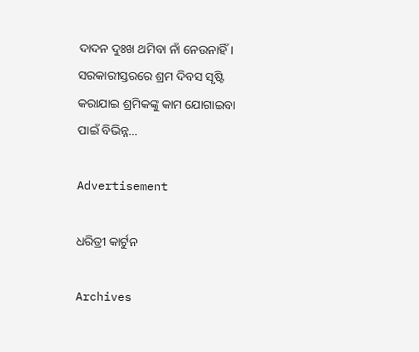ଦାଦନ ଦୁଃଖ ଥମିବା ନାଁ ନେଉନାହିଁ। ସରକାରୀସ୍ତରରେ ଶ୍ରମ ଦିବସ ସୃଷ୍ଟି କରାଯାଇ ଶ୍ରମିକଙ୍କୁ କାମ ଯୋଗାଇବା ପାଇଁ ବିଭିନ୍ନ…

Advertisement

ଧରିତ୍ରୀ କାର୍ଟୁନ

Archives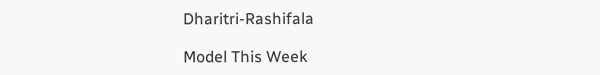Dharitri-Rashifala

Model This Week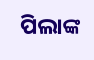ପିଲାଙ୍କ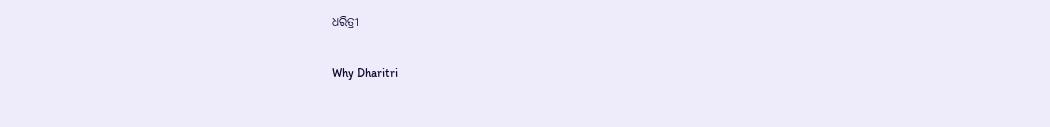ଧରିତ୍ରୀ

Why Dharitri